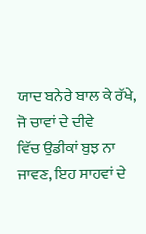ਯਾਦ ਬਨੇਰੇ ਬਾਲ ਕੇ ਰੱਖੇ, ਜੋ ਚਾਵਾਂ ਦੇ ਦੀਵੇ
ਵਿੱਚ ਉਡੀਕਾਂ ਬੁਝ ਨਾ ਜਾਵਣ, ਇਹ ਸਾਹਵਾਂ ਦੇ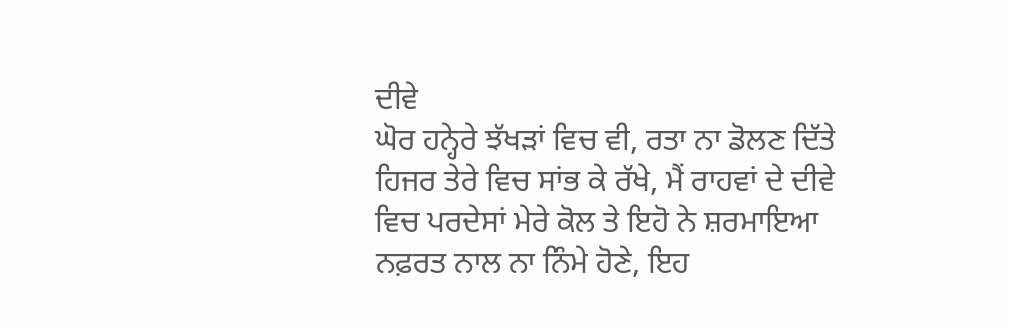ਦੀਵੇ
ਘੋਰ ਹਨ੍ਹੇਰੇ ਝੱਖੜਾਂ ਵਿਚ ਵੀ, ਰਤਾ ਨਾ ਡੋਲਣ ਦਿੱਤੇ
ਹਿਜਰ ਤੇਰੇ ਵਿਚ ਸਾਂਭ ਕੇ ਰੱਖੇ, ਮੈਂ ਰਾਹਵਾਂ ਦੇ ਦੀਵੇ
ਵਿਚ ਪਰਦੇਸਾਂ ਮੇਰੇ ਕੋਲ ਤੇ ਇਹੋ ਨੇ ਸ਼ਰਮਾਇਆ
ਨਫ਼ਰਤ ਨਾਲ ਨਾ ਨਿੰਮੇ ਹੋਣੇ, ਇਹ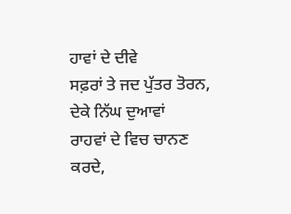ਹਾਵਾਂ ਦੇ ਦੀਵੇ
ਸਫ਼ਰਾਂ ਤੇ ਜਦ ਪੁੱਤਰ ਤੋਰਨ, ਦੇਕੇ ਨਿੱਘ ਦੁਆਵਾਂ
ਰਾਹਵਾਂ ਦੇ ਵਿਚ ਚਾਨਣ ਕਰਦੇ,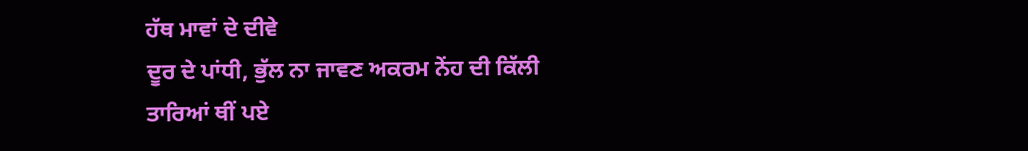ਹੱਥ ਮਾਵਾਂ ਦੇ ਦੀਵੇ
ਦੂਰ ਦੇ ਪਾਂਧੀ, ਭੁੱਲ ਨਾ ਜਾਵਣ ਅਕਰਮ ਨੇਂਹ ਦੀ ਕਿੱਲੀ
ਤਾਰਿਆਂ ਥੀਂ ਪਏ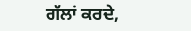ਗੱਲਾਂ ਕਰਦੇ,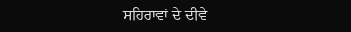ਸਹਿਰਾਵਾਂ ਦੇ ਦੀਵੇ